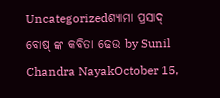Uncategorizedଶ୍ଯାମା ପ୍ରସାଦ୍ ବୋଷ୍ ଙ୍କ କବିତା ଢେଉ by Sunil Chandra NayakOctober 15,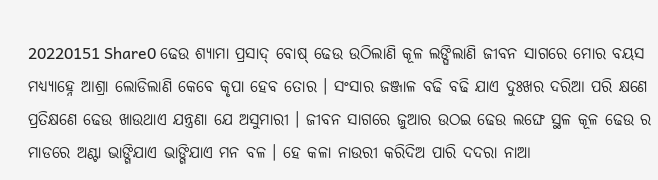20220151 Share0 ଢେଉ ଶ୍ଯାମା ପ୍ରସାଦ୍ ବୋଷ୍ ଢେଉ ଉଠିଲାଣି କୂଳ ଲଙ୍ଘିଲାଣି ଜୀବନ ସାଗରେ ମୋର ବୟସ ମଧ୍ୟ୍ଯାହ୍ନେ ଆଶ୍ରା ଲୋଡିଲାଣି କେବେ କୃପା ହେବ ତୋର । ସଂସାର ଜଞ୍ଜାଳ ବଢି ବଢି ଯାଏ ଦୁଃଖର ଦରିଆ ପରି କ୍ଷଣେ ପ୍ରତିକ୍ଷଣେ ଢେଉ ଖାଉଥାଏ ଯନ୍ତ୍ରଣା ଯେ ଅସୁମାରୀ । ଜୀବନ ସାଗରେ ଜୁଆର ଉଠଇ ଢେଉ ଲଙ୍ଘେ ସ୍ଥଳ କୂଳ ଢେଉ ର ମାଡରେ ଅଣ୍ଟା ଭାଙ୍ଗିଯାଏ ଭାଙ୍ଗିଯାଏ ମନ ବଳ । ହେ କଳା ନାଉରୀ କରିଦିଅ ପାରି ଦଦରା ନାଆ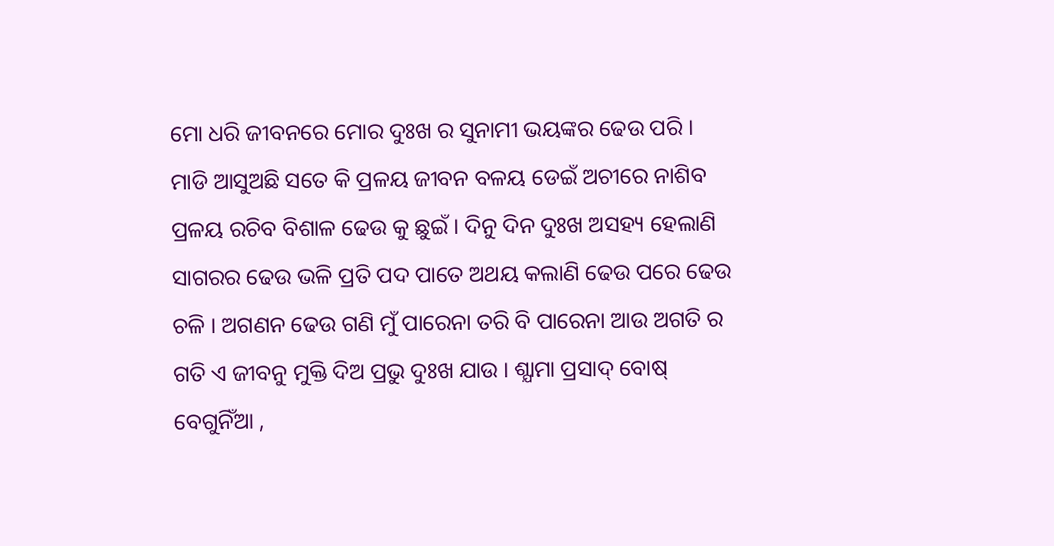ମୋ ଧରି ଜୀବନରେ ମୋର ଦୁଃଖ ର ସୁନାମୀ ଭୟଙ୍କର ଢେଉ ପରି । ମାଡି ଆସୁଅଛି ସତେ କି ପ୍ରଳୟ ଜୀବନ ବଳୟ ଡେଇଁ ଅଚୀରେ ନାଶିବ ପ୍ରଳୟ ରଚିବ ବିଶାଳ ଢେଉ କୁ ଛୁଇଁ । ଦିନୁ ଦିନ ଦୁଃଖ ଅସହ୍ୟ ହେଲାଣି ସାଗରର ଢେଉ ଭଳି ପ୍ରତି ପଦ ପାତେ ଅଥୟ କଲାଣି ଢେଉ ପରେ ଢେଉ ଚଳି । ଅଗଣନ ଢେଉ ଗଣି ମୁଁ ପାରେନା ତରି ବି ପାରେନା ଆଉ ଅଗତି ର ଗତି ଏ ଜୀବନୁ ମୁକ୍ତି ଦିଅ ପ୍ରଭୁ ଦୁଃଖ ଯାଉ । ଶ୍ଯାମା ପ୍ରସାଦ୍ ବୋଷ୍ ବେଗୁନିଁଆ ,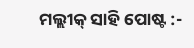ମଲ୍ଲୀକ୍ ସାହି ପୋଷ୍ଟ :-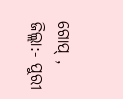ଗୋପ୍ , ଜିଲ୍ଲା:- ପୁରୀ